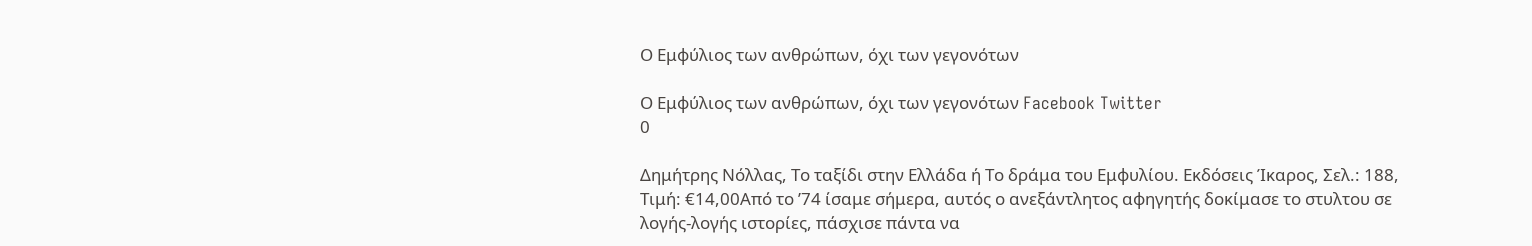Ο Εμφύλιος των ανθρώπων, όχι των γεγονότων

Ο Εμφύλιος των ανθρώπων, όχι των γεγονότων Facebook Twitter
0

Δημήτρης Νόλλας, Το ταξίδι στην Ελλάδα ή Το δράμα του Εμφυλίου. Εκδόσεις Ίκαρος, Σελ.: 188, Τιμή: €14,00Από το ’74 ίσαμε σήμερα, αυτός ο ανεξάντλητος αφηγητής δοκίμασε το στυλτου σε λογής-λογής ιστορίες, πάσχισε πάντα να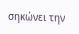σηκώνει την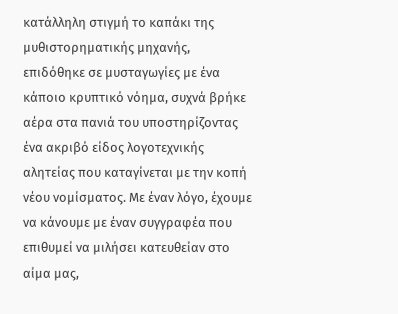κατάλληλη στιγμή το καπάκι της μυθιστορηματικής μηχανής, επιδόθηκε σε μυσταγωγίες με ένα κάποιο κρυπτικό νόημα, συχνά βρήκε αέρα στα πανιά του υποστηρίζοντας ένα ακριβό είδος λογοτεχνικής αλητείας που καταγίνεται με την κοπή νέου νομίσματος. Με έναν λόγο, έχουμε να κάνουμε με έναν συγγραφέα που επιθυμεί να μιλήσει κατευθείαν στο αίμα μας,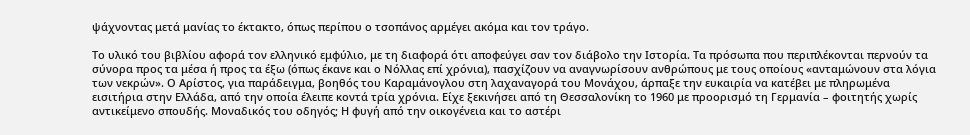ψάχνοντας μετά μανίας το έκτακτο, όπως περίπου ο τσοπάνος αρμέγει ακόμα και τον τράγο.

Το υλικό του βιβλίου αφορά τον ελληνικό εμφύλιο, με τη διαφορά ότι αποφεύγει σαν τον διάβολο την Ιστορία. Τα πρόσωπα που περιπλέκονται περνούν τα σύνορα προς τα μέσα ή προς τα έξω (όπως έκανε και ο Νόλλας επί χρόνια), πασχίζουν να αναγνωρίσουν ανθρώπους με τους οποίους «ανταμώνουν στα λόγια των νεκρών». Ο Αρίστος, για παράδειγμα, βοηθός του Καραμάνογλου στη λαχαναγορά του Μονάχου, άρπαξε την ευκαιρία να κατέβει με πληρωμένα εισιτήρια στην Ελλάδα, από την οποία έλειπε κοντά τρία χρόνια. Είχε ξεκινήσει από τη Θεσσαλονίκη το 1960 με προορισμό τη Γερμανία – φοιτητής χωρίς αντικείμενο σπουδής. Μοναδικός του οδηγός; Η φυγή από την οικογένεια και το αστέρι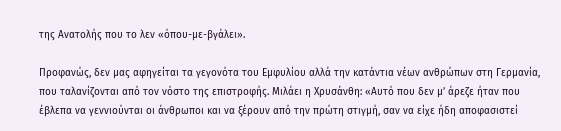της Ανατολής που το λεν «όπου-με-βγάλει».

Προφανώς, δεν μας αφηγείται τα γεγονότα του Εμφυλίου αλλά την κατάντια νέων ανθρώπων στη Γερμανία, που ταλανίζονται από τον νόστο της επιστροφής. Μιλάει η Χρυσάνθη: «Αυτό που δεν μ’ άρεζε ήταν που έβλεπα να γεννιούνται οι άνθρωποι και να ξέρουν από την πρώτη στιγμή, σαν να είχε ήδη αποφασιστεί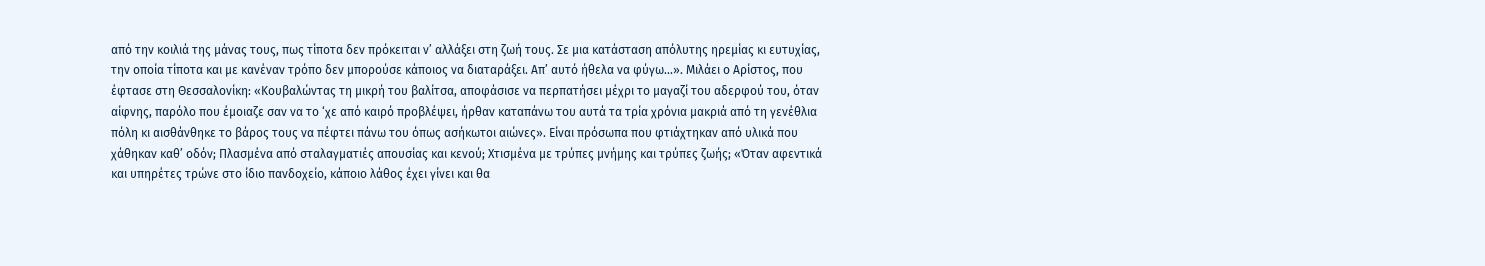από την κοιλιά της μάνας τους, πως τίποτα δεν πρόκειται ν’ αλλάξει στη ζωή τους. Σε μια κατάσταση απόλυτης ηρεμίας κι ευτυχίας, την οποία τίποτα και με κανέναν τρόπο δεν μπορούσε κάποιος να διαταράξει. Απ’ αυτό ήθελα να φύγω...». Μιλάει ο Αρίστος, που έφτασε στη Θεσσαλονίκη: «Κουβαλώντας τη μικρή του βαλίτσα, αποφάσισε να περπατήσει μέχρι το μαγαζί του αδερφού του, όταν αίφνης, παρόλο που έμοιαζε σαν να το ‘χε από καιρό προβλέψει, ήρθαν καταπάνω του αυτά τα τρία χρόνια μακριά από τη γενέθλια πόλη κι αισθάνθηκε το βάρος τους να πέφτει πάνω του όπως ασήκωτοι αιώνες». Είναι πρόσωπα που φτιάχτηκαν από υλικά που χάθηκαν καθ’ οδόν; Πλασμένα από σταλαγματιές απουσίας και κενού; Χτισμένα με τρύπες μνήμης και τρύπες ζωής; «Όταν αφεντικά και υπηρέτες τρώνε στο ίδιο πανδοχείο, κάποιο λάθος έχει γίνει και θα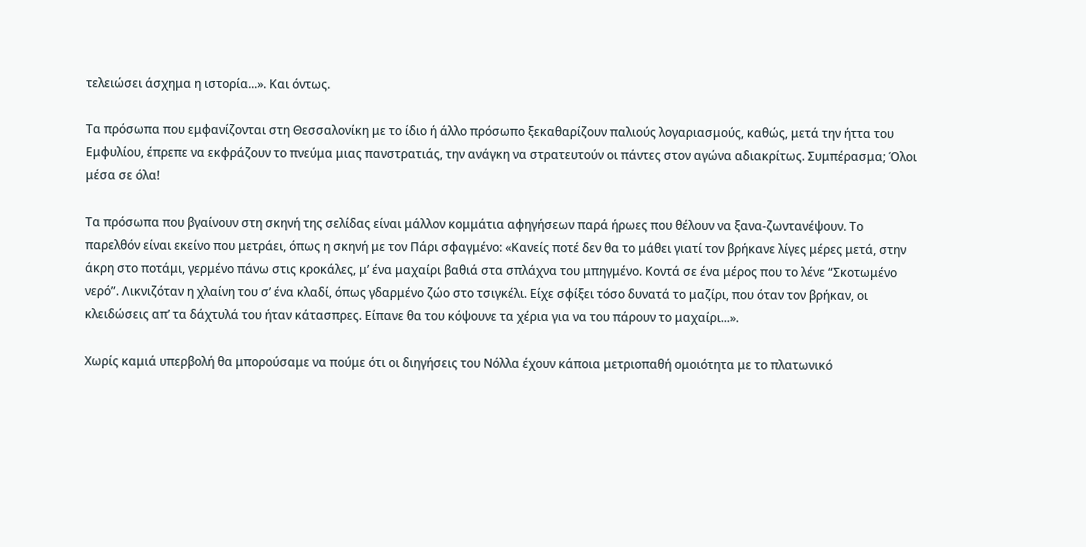τελειώσει άσχημα η ιστορία...». Και όντως.

Τα πρόσωπα που εμφανίζονται στη Θεσσαλονίκη με το ίδιο ή άλλο πρόσωπο ξεκαθαρίζουν παλιούς λογαριασμούς, καθώς, μετά την ήττα του Εμφυλίου, έπρεπε να εκφράζουν το πνεύμα μιας πανστρατιάς, την ανάγκη να στρατευτούν οι πάντες στον αγώνα αδιακρίτως. Συμπέρασμα; Όλοι μέσα σε όλα!

Τα πρόσωπα που βγαίνουν στη σκηνή της σελίδας είναι μάλλον κομμάτια αφηγήσεων παρά ήρωες που θέλουν να ξανα-ζωντανέψουν. Το παρελθόν είναι εκείνο που μετράει, όπως η σκηνή με τον Πάρι σφαγμένο: «Κανείς ποτέ δεν θα το μάθει γιατί τον βρήκανε λίγες μέρες μετά, στην άκρη στο ποτάμι, γερμένο πάνω στις κροκάλες, μ’ ένα μαχαίρι βαθιά στα σπλάχνα του μπηγμένο. Κοντά σε ένα μέρος που το λένε “Σκοτωμένο νερό”. Λικνιζόταν η χλαίνη του σ’ ένα κλαδί, όπως γδαρμένο ζώο στο τσιγκέλι. Είχε σφίξει τόσο δυνατά το μαζίρι, που όταν τον βρήκαν, οι κλειδώσεις απ’ τα δάχτυλά του ήταν κάτασπρες. Είπανε θα του κόψουνε τα χέρια για να του πάρουν το μαχαίρι...».

Χωρίς καμιά υπερβολή θα μπορούσαμε να πούμε ότι οι διηγήσεις του Νόλλα έχουν κάποια μετριοπαθή ομοιότητα με το πλατωνικό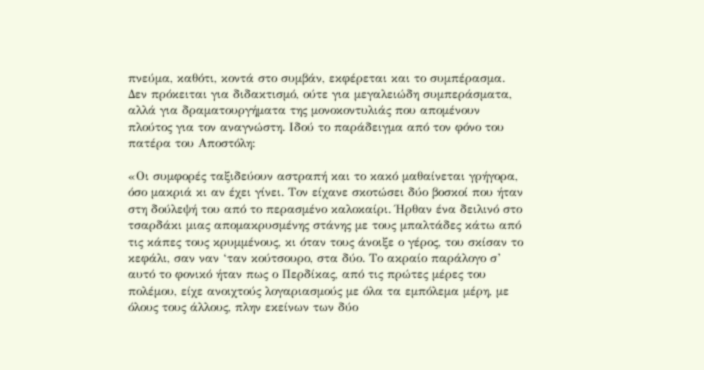πνεύμα, καθότι, κοντά στο συμβάν, εκφέρεται και το συμπέρασμα. Δεν πρόκειται για διδακτισμό, ούτε για μεγαλειώδη συμπεράσματα, αλλά για δραματουργήματα της μονοκοντυλιάς που απομένουν πλούτος για τον αναγνώστη. Ιδού το παράδειγμα από τον φόνο του πατέρα του Αποστόλη:

«Οι συμφορές ταξιδεύουν αστραπή και το κακό μαθαίνεται γρήγορα, όσο μακριά κι αν έχει γίνει. Τον είχανε σκοτώσει δύο βοσκοί που ήταν στη δούλεψή του από το περασμένο καλοκαίρι. Ήρθαν ένα δειλινό στο τσαρδάκι μιας απομακρυσμένης στάνης με τους μπαλτάδες κάτω από τις κάπες τους κρυμμένους, κι όταν τους άνοιξε ο γέρος, του σκίσαν το κεφάλι, σαν ναν ‘ταν κούτσουρο, στα δύο. Το ακραίο παράλογο σ’ αυτό το φονικό ήταν πως ο Περδίκας, από τις πρώτες μέρες του πολέμου, είχε ανοιχτούς λογαριασμούς με όλα τα εμπόλεμα μέρη, με όλους τους άλλους, πλην εκείνων των δύο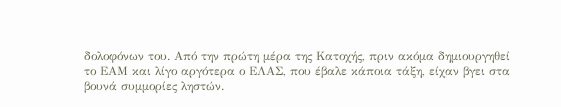δολοφόνων του. Από την πρώτη μέρα της Κατοχής, πριν ακόμα δημιουργηθεί το ΕΑΜ και λίγο αργότερα ο ΕΛΑΣ, που έβαλε κάποια τάξη, είχαν βγει στα βουνά συμμορίες ληστών.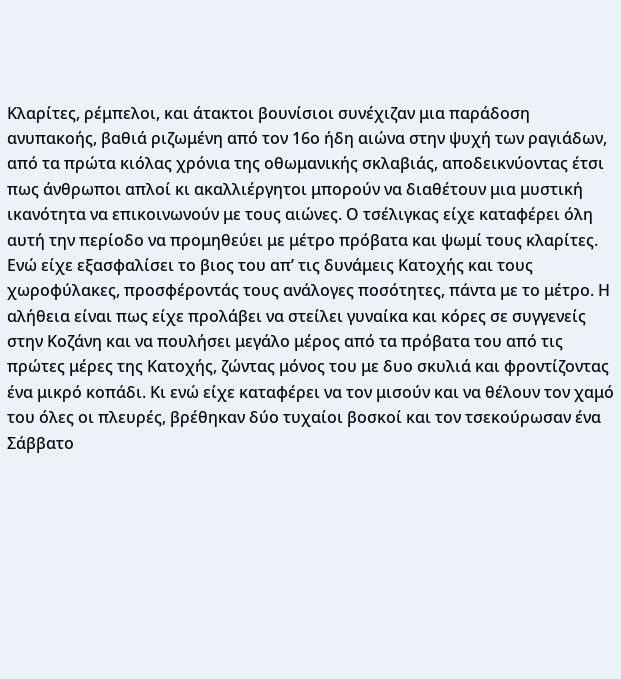Κλαρίτες, ρέμπελοι, και άτακτοι βουνίσιοι συνέχιζαν μια παράδοση ανυπακοής, βαθιά ριζωμένη από τον 16ο ήδη αιώνα στην ψυχή των ραγιάδων, από τα πρώτα κιόλας χρόνια της οθωμανικής σκλαβιάς, αποδεικνύοντας έτσι πως άνθρωποι απλοί κι ακαλλιέργητοι μπορούν να διαθέτουν μια μυστική ικανότητα να επικοινωνούν με τους αιώνες. Ο τσέλιγκας είχε καταφέρει όλη αυτή την περίοδο να προμηθεύει με μέτρο πρόβατα και ψωμί τους κλαρίτες. Ενώ είχε εξασφαλίσει το βιος του απ’ τις δυνάμεις Κατοχής και τους χωροφύλακες, προσφέροντάς τους ανάλογες ποσότητες, πάντα με το μέτρο. Η αλήθεια είναι πως είχε προλάβει να στείλει γυναίκα και κόρες σε συγγενείς στην Κοζάνη και να πουλήσει μεγάλο μέρος από τα πρόβατα του από τις πρώτες μέρες της Κατοχής, ζώντας μόνος του με δυο σκυλιά και φροντίζοντας ένα μικρό κοπάδι. Κι ενώ είχε καταφέρει να τον μισούν και να θέλουν τον χαμό του όλες οι πλευρές, βρέθηκαν δύο τυχαίοι βοσκοί και τον τσεκούρωσαν ένα Σάββατο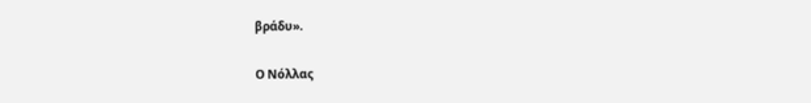βράδυ».

Ο Νόλλας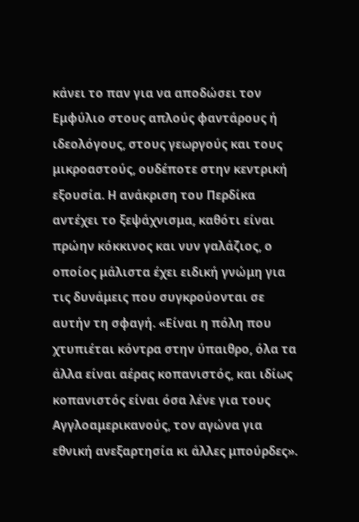κάνει το παν για να αποδώσει τον Εμφύλιο στους απλούς φαντάρους ή ιδεολόγους, στους γεωργούς και τους μικροαστούς, ουδέποτε στην κεντρική εξουσία. Η ανάκριση του Περδίκα αντέχει το ξεψάχνισμα, καθότι είναι πρώην κόκκινος και νυν γαλάζιος, ο οποίος μάλιστα έχει ειδική γνώμη για τις δυνάμεις που συγκρούονται σε αυτήν τη σφαγή. «Είναι η πόλη που χτυπιέται κόντρα στην ύπαιθρο, όλα τα άλλα είναι αέρας κοπανιστός, και ιδίως κοπανιστός είναι όσα λένε για τους Αγγλοαμερικανούς, τον αγώνα για εθνική ανεξαρτησία κι άλλες μπούρδες».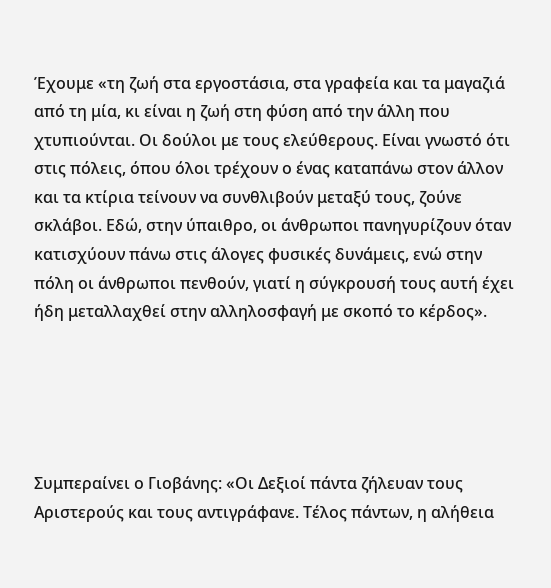Έχουμε «τη ζωή στα εργοστάσια, στα γραφεία και τα μαγαζιά από τη μία, κι είναι η ζωή στη φύση από την άλλη που χτυπιούνται. Οι δούλοι με τους ελεύθερους. Είναι γνωστό ότι στις πόλεις, όπου όλοι τρέχουν ο ένας καταπάνω στον άλλον και τα κτίρια τείνουν να συνθλιβούν μεταξύ τους, ζούνε σκλάβοι. Εδώ, στην ύπαιθρο, οι άνθρωποι πανηγυρίζουν όταν κατισχύουν πάνω στις άλογες φυσικές δυνάμεις, ενώ στην πόλη οι άνθρωποι πενθούν, γιατί η σύγκρουσή τους αυτή έχει ήδη μεταλλαχθεί στην αλληλοσφαγή με σκοπό το κέρδος».





Συμπεραίνει ο Γιοβάνης: «Οι Δεξιοί πάντα ζήλευαν τους Αριστερούς και τους αντιγράφανε. Τέλος πάντων, η αλήθεια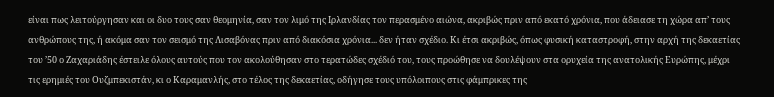είναι πως λειτούργησαν και οι δυο τους σαν θεομηνία, σαν τον λιμό της Ιρλανδίας τον περασμένο αιώνα, ακριβώς πριν από εκατό χρόνια, που άδειασε τη χώρα απ’ τους ανθρώπους της, ή ακόμα σαν τον σεισμό της Λισαβόνας πριν από διακόσια χρόνια... δεν ήταν σχέδιο. Κι έτσι ακριβώς, όπως φυσική καταστροφή, στην αρχή της δεκαετίας του ’50 ο Ζαχαριάδης έστειλε όλους αυτούς που τον ακολούθησαν στο τερατώδες σχέδιό του, τους προώθησε να δουλέψουν στα ορυχεία της ανατολικής Ευρώπης, μέχρι τις ερημιές του Ουζμπεκιστάν, κι ο Καραμανλής, στο τέλος της δεκαετίας, οδήγησε τους υπόλοιπους στις φάμπρικες της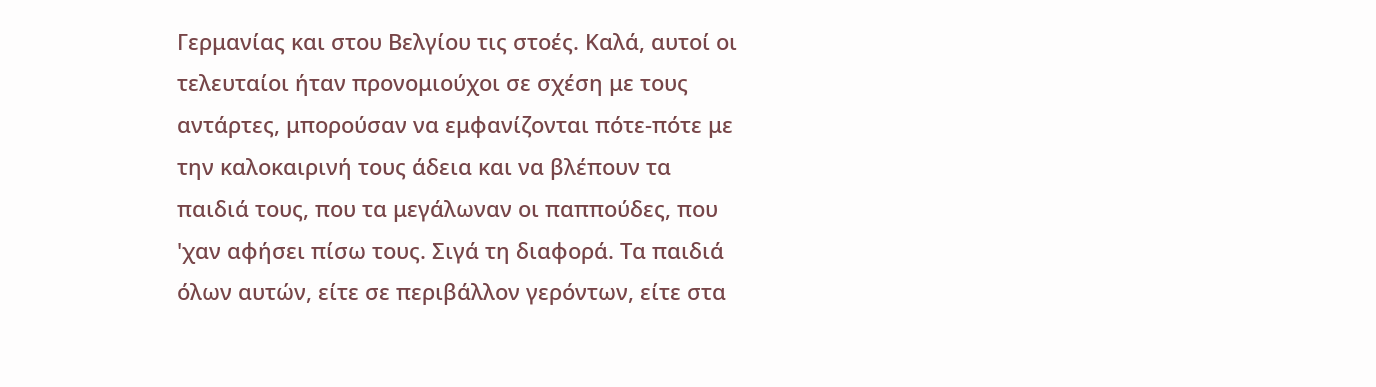Γερμανίας και στου Βελγίου τις στοές. Καλά, αυτοί οι τελευταίοι ήταν προνομιούχοι σε σχέση με τους αντάρτες, μπορούσαν να εμφανίζονται πότε-πότε με την καλοκαιρινή τους άδεια και να βλέπουν τα παιδιά τους, που τα μεγάλωναν οι παππούδες, που 'χαν αφήσει πίσω τους. Σιγά τη διαφορά. Τα παιδιά όλων αυτών, είτε σε περιβάλλον γερόντων, είτε στα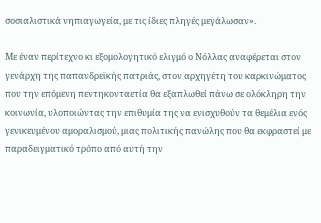σοσιαλιστικά νηπιαγωγεία, με τις ίδιες πληγές μεγάλωσαν».

Με έναν περίτεχνο κι εξομολογητικό ελιγμό ο Νόλλας αναφέρεται στον γενάρχη της παπανδρεϊκής πατριάς, στον αρχηγέτη του καρκινώματος που την επόμενη πεντηκονταετία θα εξαπλωθεί πάνω σε ολόκληρη την κοινωνία, υλοποιώντας την επιθυμία της να ενισχυθούν τα θεμέλια ενός γενικευμένου αμοραλισμού, μιας πολιτικής πανώλης που θα εκφραστεί με παραδειγματικό τρόπο από αυτή την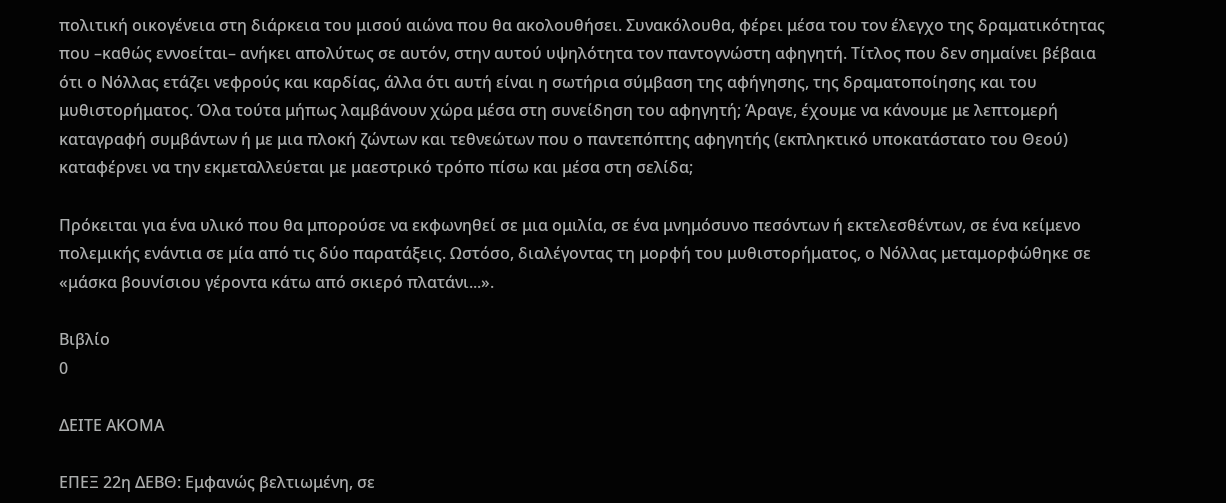πολιτική οικογένεια στη διάρκεια του μισού αιώνα που θα ακολουθήσει. Συνακόλουθα, φέρει μέσα του τον έλεγχο της δραματικότητας που –καθώς εννοείται– ανήκει απολύτως σε αυτόν, στην αυτού υψηλότητα τον παντογνώστη αφηγητή. Τίτλος που δεν σημαίνει βέβαια ότι ο Νόλλας ετάζει νεφρούς και καρδίας, άλλα ότι αυτή είναι η σωτήρια σύμβαση της αφήγησης, της δραματοποίησης και του μυθιστορήματος. Όλα τούτα μήπως λαμβάνουν χώρα μέσα στη συνείδηση του αφηγητή; Άραγε, έχουμε να κάνουμε με λεπτομερή καταγραφή συμβάντων ή με μια πλοκή ζώντων και τεθνεώτων που ο παντεπόπτης αφηγητής (εκπληκτικό υποκατάστατο του Θεού) καταφέρνει να την εκμεταλλεύεται με μαεστρικό τρόπο πίσω και μέσα στη σελίδα;

Πρόκειται για ένα υλικό που θα μπορούσε να εκφωνηθεί σε μια ομιλία, σε ένα μνημόσυνο πεσόντων ή εκτελεσθέντων, σε ένα κείμενο πολεμικής ενάντια σε μία από τις δύο παρατάξεις. Ωστόσο, διαλέγοντας τη μορφή του μυθιστορήματος, ο Νόλλας μεταμορφώθηκε σε «μάσκα βουνίσιου γέροντα κάτω από σκιερό πλατάνι...».

Βιβλίο
0

ΔΕΙΤΕ ΑΚΟΜΑ

ΕΠΕΞ 22η ΔΕΒΘ: Εμφανώς βελτιωμένη, σε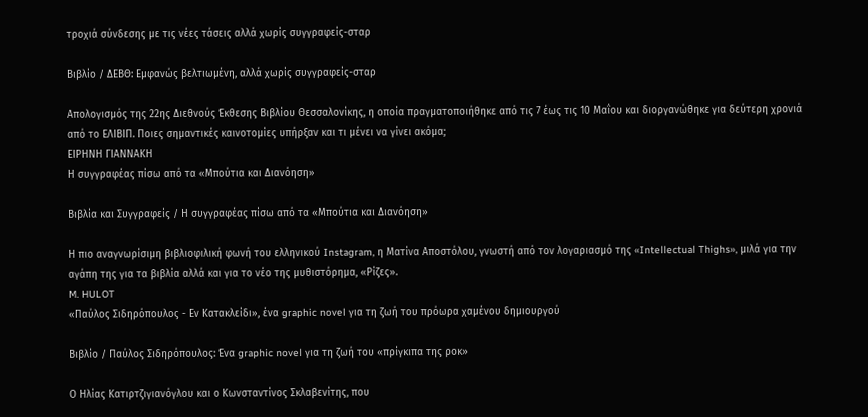τροχιά σύνδεσης με τις νέες τάσεις αλλά χωρίς συγγραφείς-σταρ

Βιβλίο / ΔΕΒΘ: Εμφανώς βελτιωμένη, αλλά χωρίς συγγραφείς-σταρ

Απολογισμός της 22ης Διεθνούς Έκθεσης Βιβλίου Θεσσαλονίκης, η οποία πραγματοποιήθηκε από τις 7 έως τις 10 Μαΐου και διοργανώθηκε για δεύτερη χρονιά από το ΕΛΙΒΙΠ. Ποιες σημαντικές καινοτομίες υπήρξαν και τι μένει να γίνει ακόμα;
ΕΙΡΗΝΗ ΓΙΑΝΝΑΚΗ
Η συγγραφέας πίσω από τα «Μπούτια και Διανόηση»

Βιβλία και Συγγραφείς / Η συγγραφέας πίσω από τα «Μπούτια και Διανόηση»

Η πιο αναγνωρίσιμη βιβλιοφιλική φωνή του ελληνικού Instagram, η Ματίνα Αποστόλου, γνωστή από τον λογαριασμό της «Intellectual Thighs», μιλά για την αγάπη της για τα βιβλία αλλά και για το νέο της μυθιστόρημα, «Ρίζες».
M. HULOT
«Παύλος Σιδηρόπουλος - Εν Κατακλείδι», ένα graphic novel για τη ζωή του πρόωρα χαμένου δημιουργού

Βιβλίο / Παύλος Σιδηρόπουλος: Ένα graphic novel για τη ζωή του «πρίγκιπα της ροκ»

Ο Ηλίας Κατιρτζιγιανόγλου και ο Κωνσταντίνος Σκλαβενίτης, που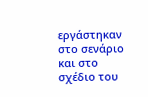εργάστηκαν στο σενάριο και στο σχέδιο του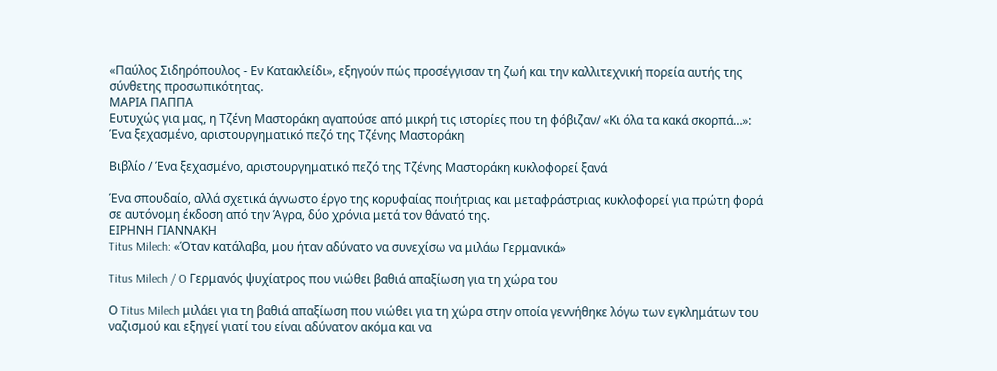«Παύλος Σιδηρόπουλος - Εν Κατακλείδι», εξηγούν πώς προσέγγισαν τη ζωή και την καλλιτεχνική πορεία αυτής της σύνθετης προσωπικότητας.
ΜΑΡΙΑ ΠΑΠΠΑ
Ευτυχώς για μας, η Τζένη Μαστοράκη αγαπούσε από μικρή τις ιστορίες που τη φόβιζαν/ «Κι όλα τα κακά σκορπά…»: Ένα ξεχασμένο, αριστουργηματικό πεζό της Τζένης Μαστοράκη

Βιβλίο / Ένα ξεχασμένο, αριστουργηματικό πεζό της Τζένης Μαστοράκη κυκλοφορεί ξανά

Ένα σπουδαίο, αλλά σχετικά άγνωστο έργο της κορυφαίας ποιήτριας και μεταφράστριας κυκλοφορεί για πρώτη φορά σε αυτόνομη έκδοση από την Άγρα, δύο χρόνια μετά τον θάνατό της.
ΕΙΡΗΝΗ ΓΙΑΝΝΑΚΗ
Titus Milech: «Όταν κατάλαβα, μου ήταν αδύνατο να συνεχίσω να μιλάω Γερμανικά»

Titus Milech / O Γερμανός ψυχίατρος που νιώθει βαθιά απαξίωση για τη χώρα του

Ο Titus Milech μιλάει για τη βαθιά απαξίωση που νιώθει για τη χώρα στην οποία γεννήθηκε λόγω των εγκλημάτων του ναζισμού και εξηγεί γιατί του είναι αδύνατον ακόμα και να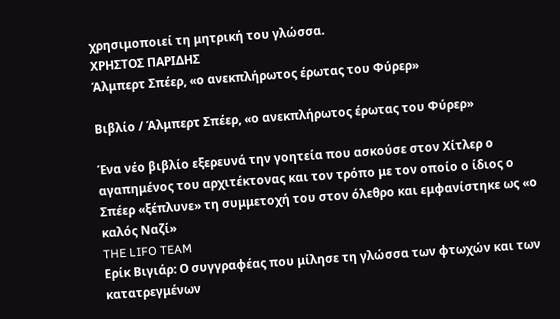χρησιμοποιεί τη μητρική του γλώσσα.
ΧΡΗΣΤΟΣ ΠΑΡΙΔΗΣ
Άλμπερτ Σπέερ, «ο ανεκπλήρωτος έρωτας του Φύρερ»

Βιβλίο / Άλμπερτ Σπέερ, «ο ανεκπλήρωτος έρωτας του Φύρερ»

Ένα νέο βιβλίο εξερευνά την γοητεία που ασκούσε στον Χίτλερ ο αγαπημένος του αρχιτέκτονας και τον τρόπο με τον οποίο ο ίδιος ο Σπέερ «ξέπλυνε» τη συμμετοχή του στον όλεθρο και εμφανίστηκε ως «ο καλός Ναζί»
THE LIFO TEAM
Ερίκ Βιγιάρ: Ο συγγραφέας που μίλησε τη γλώσσα των φτωχών και των κατατρεγμένων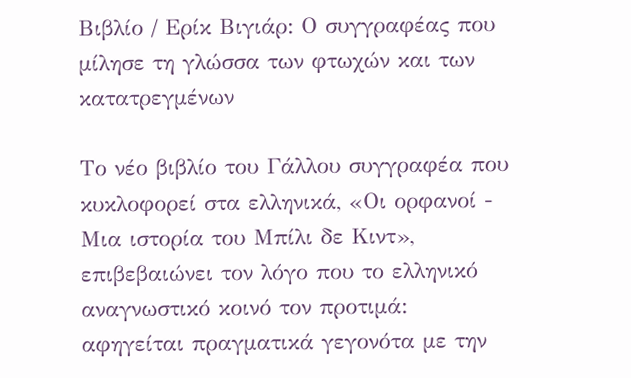Βιβλίο / Ερίκ Βιγιάρ: Ο συγγραφέας που μίλησε τη γλώσσα των φτωχών και των κατατρεγμένων

Το νέο βιβλίο του Γάλλου συγγραφέα που κυκλοφορεί στα ελληνικά, «Οι ορφανοί - Μια ιστορία του Μπίλι δε Κιντ», επιβεβαιώνει τον λόγο που το ελληνικό αναγνωστικό κοινό τον προτιμά: αφηγείται πραγματικά γεγονότα με την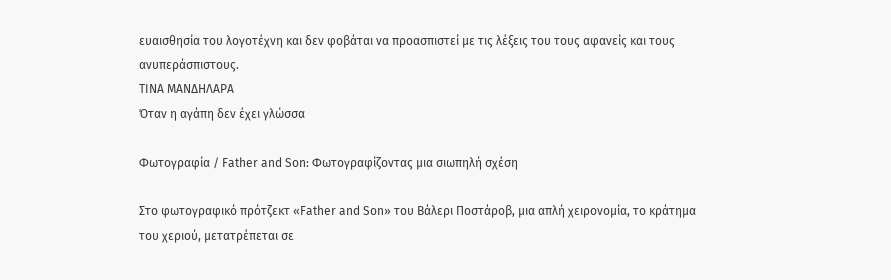ευαισθησία του λογοτέχνη και δεν φοβάται να προασπιστεί με τις λέξεις του τους αφανείς και τους ανυπεράσπιστους.
ΤΙΝΑ ΜΑΝΔΗΛΑΡΑ
Όταν η αγάπη δεν έχει γλώσσα

Φωτογραφία / Father and Son: Φωτογραφίζοντας μια σιωπηλή σχέση

Στο φωτογραφικό πρότζεκτ «Father and Son» του Βάλερι Ποστάροβ, μια απλή χειρονομία, το κράτημα του χεριού, μετατρέπεται σε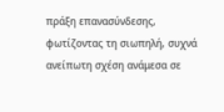πράξη επανασύνδεσης, φωτίζοντας τη σιωπηλή, συχνά ανείπωτη σχέση ανάμεσα σε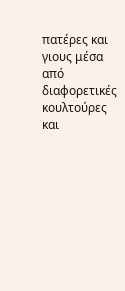πατέρες και γιους μέσα από διαφορετικές κουλτούρες και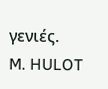γενιές.
M. HULOT